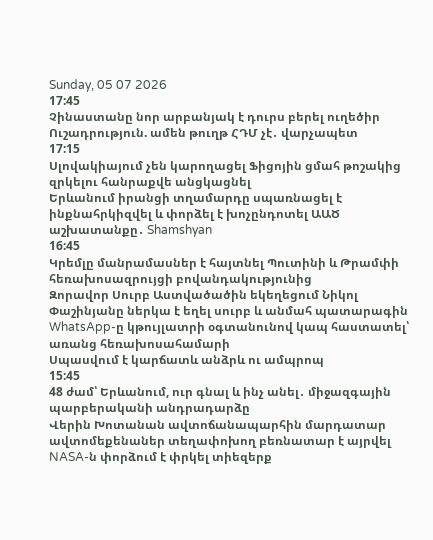Sunday, 05 07 2026
17:45
Չինաստանը նոր արբանյակ է դուրս բերել ուղեծիր
Ուշադրություն. ամեն թուղթ ՀԴՄ չէ․ վարչապետ
17:15
Սլովակիայում չեն կարողացել Ֆիցոյին ցմահ թոշակից զրկելու հանրաքվե անցկացնել
Երևանում իրանցի տղամարդը սպառնացել է ինքնահրկիզվել և փորձել է խոչընդոտել ԱԱԾ աշխատանքը․ Shamshyan
16:45
Կրեմլը մանրամասներ է հայտնել Պուտինի և Թրամփի հեռախոսազրույցի բովանդակությունից
Զորավոր Սուրբ Աստվածածին եկեղեցում Նիկոլ Փաշինյանը ներկա է եղել սուրբ և անմահ պատարագին
WhatsApp-ը կթույլատրի օգտանունով կապ հաստատել՝ առանց հեռախոսահամարի
Սպասվում է կարճատև անձրև ու ամպրոպ
15:45
48 ժամ՝ Երևանում, ուր գնալ և ինչ անել․ միջազգային պարբերականի անդրադարձը
Վերին Խոտանան ավտոճանապարհին մարդատար ավտոմեքենաներ տեղափոխող բեռնատար է այրվել
NASA-ն փորձում է փրկել տիեզերք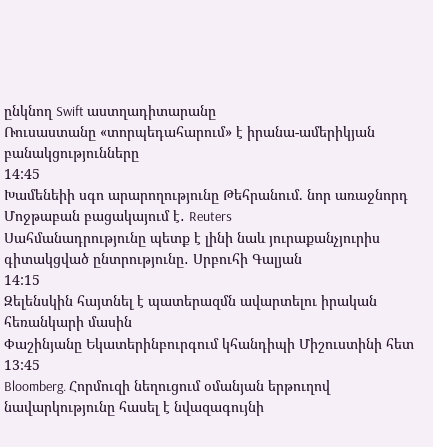ընկնող Swift աստղադիտարանը
Ռուսաստանը «տորպեդահարում» է իրանա-ամերիկյան բանակցությունները
14:45
Խամենեիի սգո արարողությունը Թեհրանում. նոր առաջնորդ Մոջթաբան բացակայում է․ Reuters
Սահմանադրությունը պետք է լինի նաև յուրաքանչյուրիս գիտակցված ընտրությունը․ Սրբուհի Գալյան
14:15
Զելենսկին հայտնել է պատերազմն ավարտելու իրական հեռանկարի մասին
Փաշինյանը Եկատերինբուրգում կհանդիպի Միշուստինի հետ
13:45
Bloomberg. Հորմուզի նեղուցում օմանյան երթուղով նավարկությունը հասել է նվազագույնի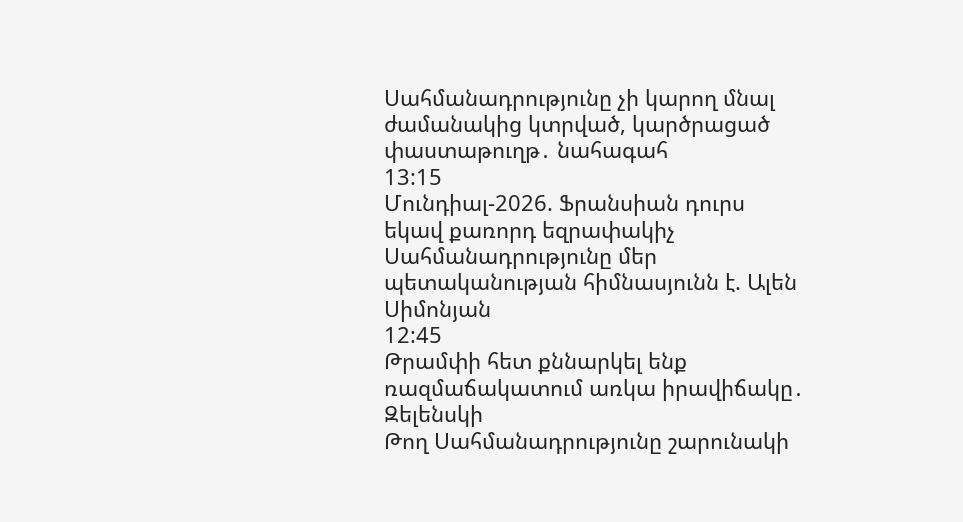Սահմանադրությունը չի կարող մնալ ժամանակից կտրված, կարծրացած փաստաթուղթ․ նահագահ
13:15
Մունդիալ-2026. Ֆրանսիան դուրս եկավ քառորդ եզրափակիչ
Սահմանադրությունը մեր պետականության հիմնասյունն է. Ալեն Սիմոնյան
12:45
Թրամփի հետ քննարկել ենք ռազմաճակատում առկա իրավիճակը․ Զելենսկի
Թող Սահմանադրությունը շարունակի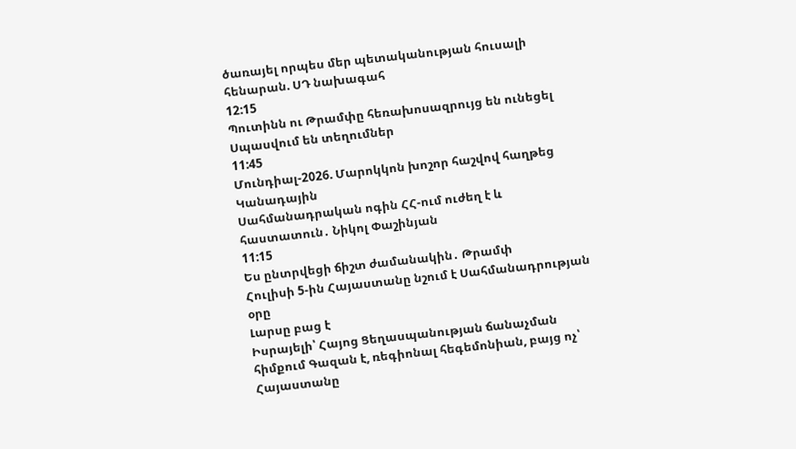ծառայել որպես մեր պետականության հուսալի հենարան. ՍԴ նախագահ
12:15
Պուտինն ու Թրամփը հեռախոսազրույց են ունեցել
Սպասվում են տեղումներ
11:45
Մունդիալ-2026. Մարոկկոն խոշոր հաշվով հաղթեց Կանադային
Սահմանադրական ոգին ՀՀ-ում ուժեղ է և հաստատուն․ Նիկոլ Փաշինյան
11:15
Ես ընտրվեցի ճիշտ ժամանակին․ Թրամփ
Հուլիսի 5-ին Հայաստանը նշում է Սահմանադրության օրը
Լարսը բաց է
Իսրայելի՝ Հայոց Ցեղասպանության ճանաչման հիմքում Գազան է, ռեգիոնալ հեգեմոնիան, բայց ոչ՝ Հայաստանը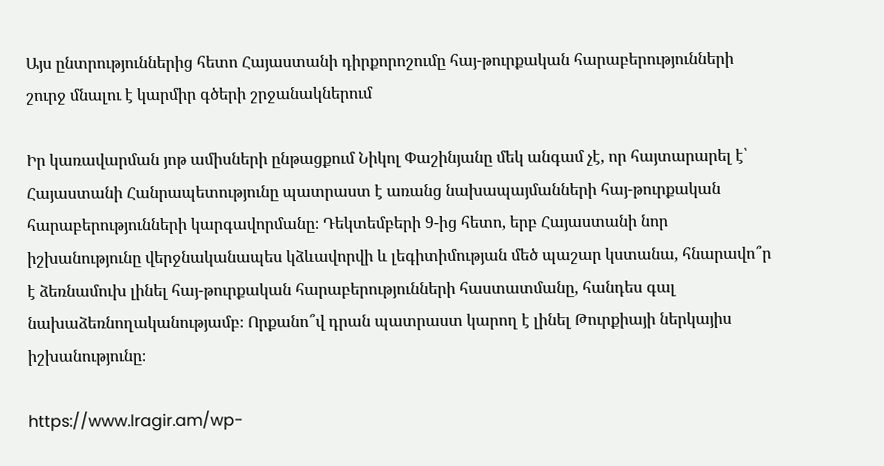Այս ընտրություններից հետո Հայաստանի դիրքորոշումը հայ-թուրքական հարաբերությունների շուրջ մնալու է կարմիր գծերի շրջանակներում

Իր կառավարման յոթ ամիսների ընթացքում Նիկոլ Փաշինյանը մեկ անգամ չէ, որ հայտարարել է՝ Հայաստանի Հանրապետությունը պատրաստ է առանց նախապայմանների հայ-թուրքական հարաբերությունների կարգավորմանը։ Դեկտեմբերի 9-ից հետո, երբ Հայաստանի նոր իշխանությունը վերջնականապես կձևավորվի և լեգիտիմության մեծ պաշար կստանա, հնարավո՞ր է ձեռնամուխ լինել հայ-թուրքական հարաբերությունների հաստատմանը, հանդես գալ նախաձեռնողականությամբ։ Որքանո՞վ դրան պատրաստ կարող է լինել Թուրքիայի ներկայիս իշխանությունը։

https://www.lragir.am/wp-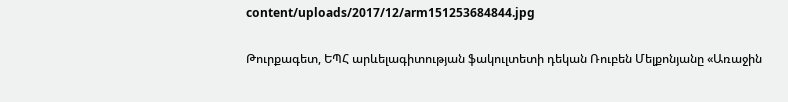content/uploads/2017/12/arm151253684844.jpg

Թուրքագետ, ԵՊՀ արևելագիտության ֆակուլտետի դեկան Ռուբեն Մելքոնյանը «Առաջին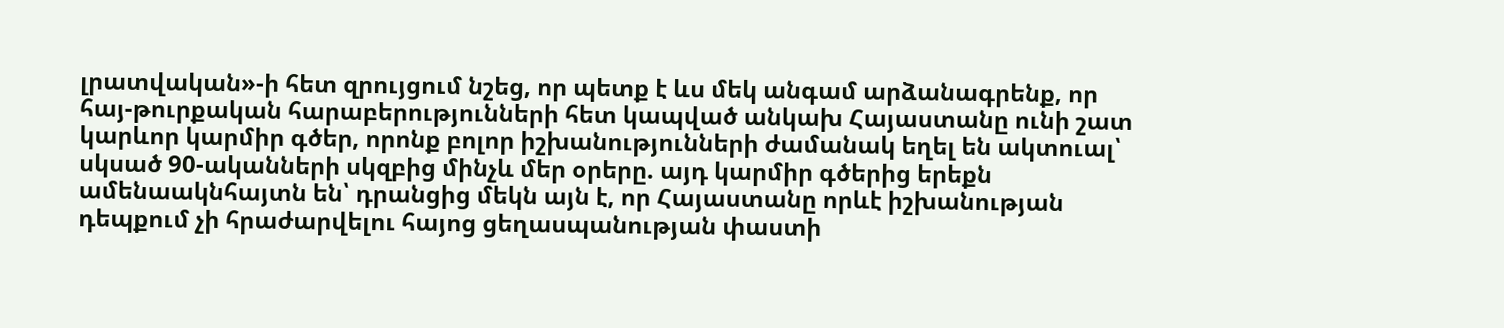լրատվական»-ի հետ զրույցում նշեց, որ պետք է ևս մեկ անգամ արձանագրենք, որ հայ-թուրքական հարաբերությունների հետ կապված անկախ Հայաստանը ունի շատ կարևոր կարմիր գծեր, որոնք բոլոր իշխանությունների ժամանակ եղել են ակտուալ՝ սկսած 90-ականների սկզբից մինչև մեր օրերը. այդ կարմիր գծերից երեքն ամենաակնհայտն են՝ դրանցից մեկն այն է, որ Հայաստանը որևէ իշխանության դեպքում չի հրաժարվելու հայոց ցեղասպանության փաստի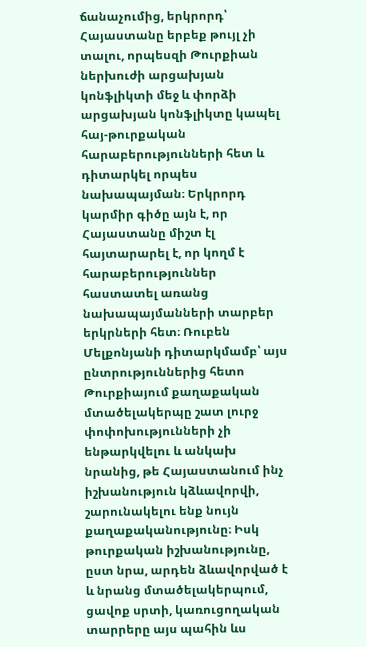ճանաչումից, երկրորդ՝ Հայաստանը երբեք թույլ չի տալու, որպեսզի Թուրքիան ներխուժի արցախյան կոնֆլիկտի մեջ և փորձի արցախյան կոնֆլիկտը կապել հայ-թուրքական հարաբերությունների հետ և դիտարկել որպես նախապայման։ Երկրորդ կարմիր գիծը այն է, որ Հայաստանը միշտ էլ հայտարարել է, որ կողմ է հարաբերություններ հաստատել առանց նախապայմանների տարբեր երկրների հետ։ Ռուբեն Մելքոնյանի դիտարկմամբ՝ այս ընտրություններից հետո Թուրքիայում քաղաքական մտածելակերպը շատ լուրջ փոփոխությունների չի ենթարկվելու և անկախ նրանից, թե Հայաստանում ինչ իշխանություն կձևավորվի, շարունակելու ենք նույն քաղաքականությունը։ Իսկ թուրքական իշխանությունը, ըստ նրա, արդեն ձևավորված է և նրանց մտածելակերպում, ցավոք սրտի, կառուցողական տարրերը այս պահին ևս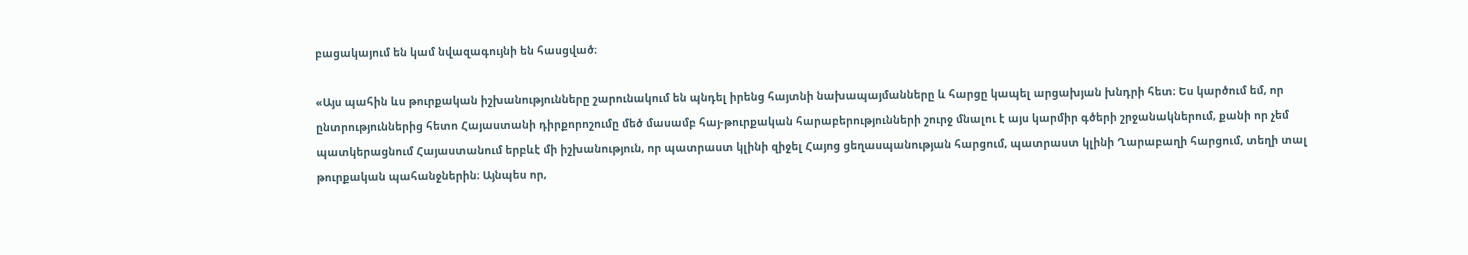բացակայում են կամ նվազագույնի են հասցված։

«Այս պահին ևս թուրքական իշխանությունները շարունակում են պնդել իրենց հայտնի նախապայմանները և հարցը կապել արցախյան խնդրի հետ։ Ես կարծում եմ, որ ընտրություններից հետո Հայաստանի դիրքորոշումը մեծ մասամբ հայ-թուրքական հարաբերությունների շուրջ մնալու է այս կարմիր գծերի շրջանակներում, քանի որ չեմ պատկերացնում Հայաստանում երբևէ մի իշխանություն, որ պատրաստ կլինի զիջել Հայոց ցեղասպանության հարցում, պատրաստ կլինի Ղարաբաղի հարցում, տեղի տալ թուրքական պահանջներին։ Այնպես որ,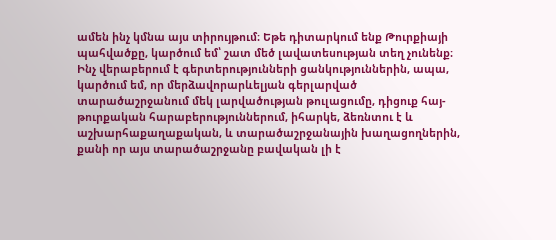ամեն ինչ կմնա այս տիրույթում։ Եթե դիտարկում ենք Թուրքիայի պահվածքը, կարծում եմ՝ շատ մեծ լավատեսության տեղ չունենք։ Ինչ վերաբերում է գերտերությունների ցանկություններին, ապա, կարծում եմ, որ մերձավորարևելյան գերլարված տարածաշրջանում մեկ լարվածության թուլացումը, դիցուք հայ-թուրքական հարաբերություններում, իհարկե, ձեռնտու է և աշխարհաքաղաքական, և տարածաշրջանային խաղացողներին, քանի որ այս տարածաշրջանը բավական լի է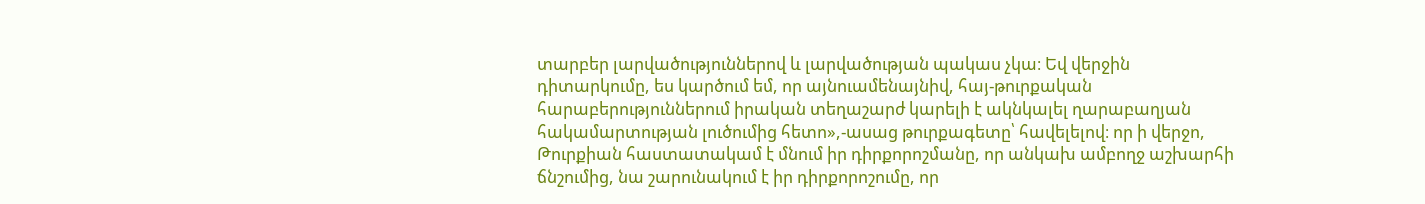տարբեր լարվածություններով և լարվածության պակաս չկա։ Եվ վերջին դիտարկումը, ես կարծում եմ, որ այնուամենայնիվ, հայ-թուրքական հարաբերություններում իրական տեղաշարժ կարելի է ակնկալել ղարաբաղյան հակամարտության լուծումից հետո»,-ասաց թուրքագետը՝ հավելելով։ որ ի վերջո, Թուրքիան հաստատակամ է մնում իր դիրքորոշմանը, որ անկախ ամբողջ աշխարհի ճնշումից, նա շարունակում է իր դիրքորոշումը, որ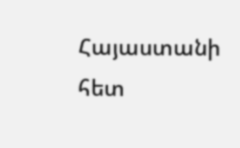Հայաստանի հետ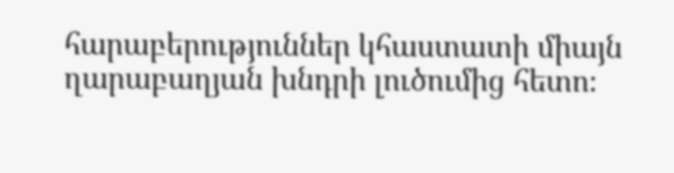հարաբերություններ կհաստատի միայն ղարաբաղյան խնդրի լուծումից հետո։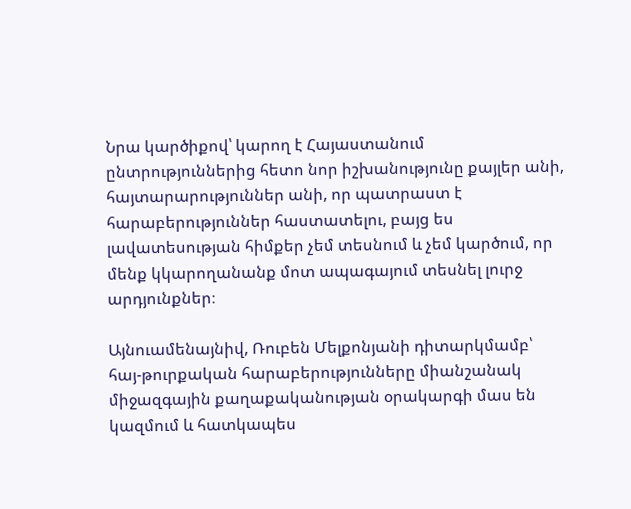Նրա կարծիքով՝ կարող է Հայաստանում ընտրություններից հետո նոր իշխանությունը քայլեր անի, հայտարարություններ անի, որ պատրաստ է հարաբերություններ հաստատելու, բայց ես լավատեսության հիմքեր չեմ տեսնում և չեմ կարծում, որ մենք կկարողանանք մոտ ապագայում տեսնել լուրջ արդյունքներ։

Այնուամենայնիվ, Ռուբեն Մելքոնյանի դիտարկմամբ՝ հայ-թուրքական հարաբերությունները միանշանակ միջազգային քաղաքականության օրակարգի մաս են կազմում և հատկապես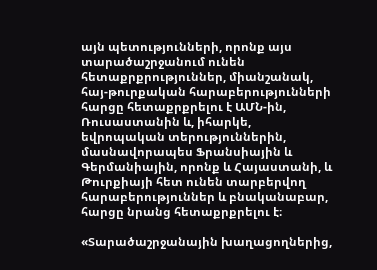այն պետությունների, որոնք այս տարածաշրջանում ունեն հետաքրքրություններ, միանշանակ, հայ-թուրքական հարաբերությունների հարցը հետաքրքրելու է ԱՄՆ-ին, Ռուսաստանին և, իհարկե, եվրոպական տերություններին, մասնավորապես Ֆրանսիային և Գերմանիային, որոնք և Հայաստանի, և Թուրքիայի հետ ունեն տարբերվող հարաբերություններ և բնականաբար, հարցը նրանց հետաքրքրելու է։

«Տարածաշրջանային խաղացողներից,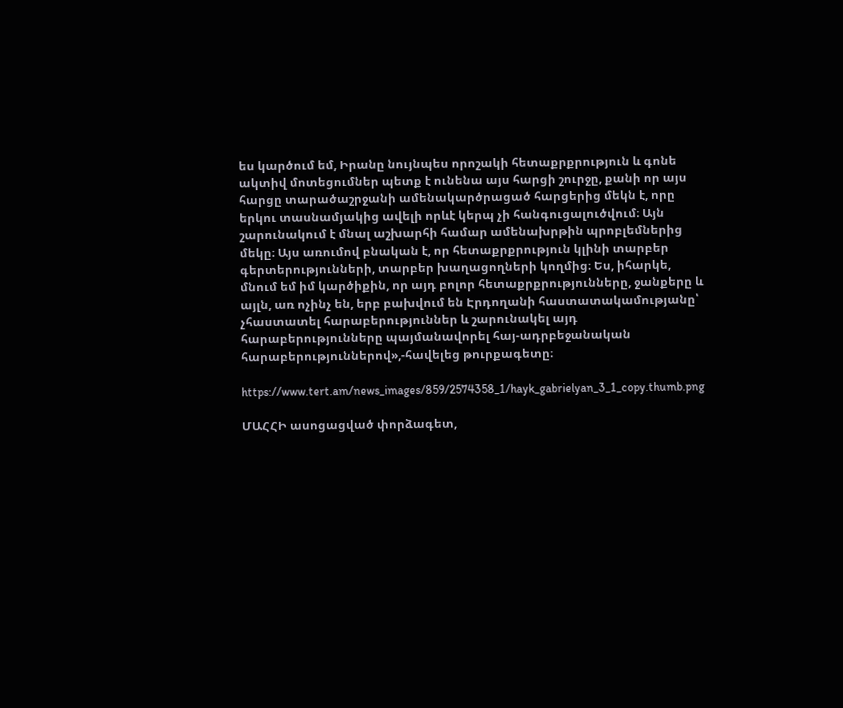ես կարծում եմ, Իրանը նույնպես որոշակի հետաքրքրություն և գոնե ակտիվ մոտեցումներ պետք է ունենա այս հարցի շուրջը, քանի որ այս հարցը տարածաշրջանի ամենակարծրացած հարցերից մեկն է, որը երկու տասնամյակից ավելի որևէ կերպ չի հանգուցալուծվում։ Այն շարունակում է մնալ աշխարհի համար ամենախրթին պրոբլեմներից մեկը։ Այս առումով բնական է, որ հետաքրքրություն կլինի տարբեր գերտերությունների, տարբեր խաղացողների կողմից։ Ես, իհարկե, մնում եմ իմ կարծիքին, որ այդ բոլոր հետաքրքրությունները, ջանքերը և այլն, առ ոչինչ են, երբ բախվում են Էրդողանի հաստատակամությանը՝ չհաստատել հարաբերություններ և շարունակել այդ հարաբերությունները պայմանավորել հայ-ադրբեջանական հարաբերություններով»,-հավելեց թուրքագետը։

https://www.tert.am/news_images/859/2574358_1/hayk_gabrielyan_3_1_copy.thumb.png

ՄԱՀՀԻ ասոցացված փորձագետ,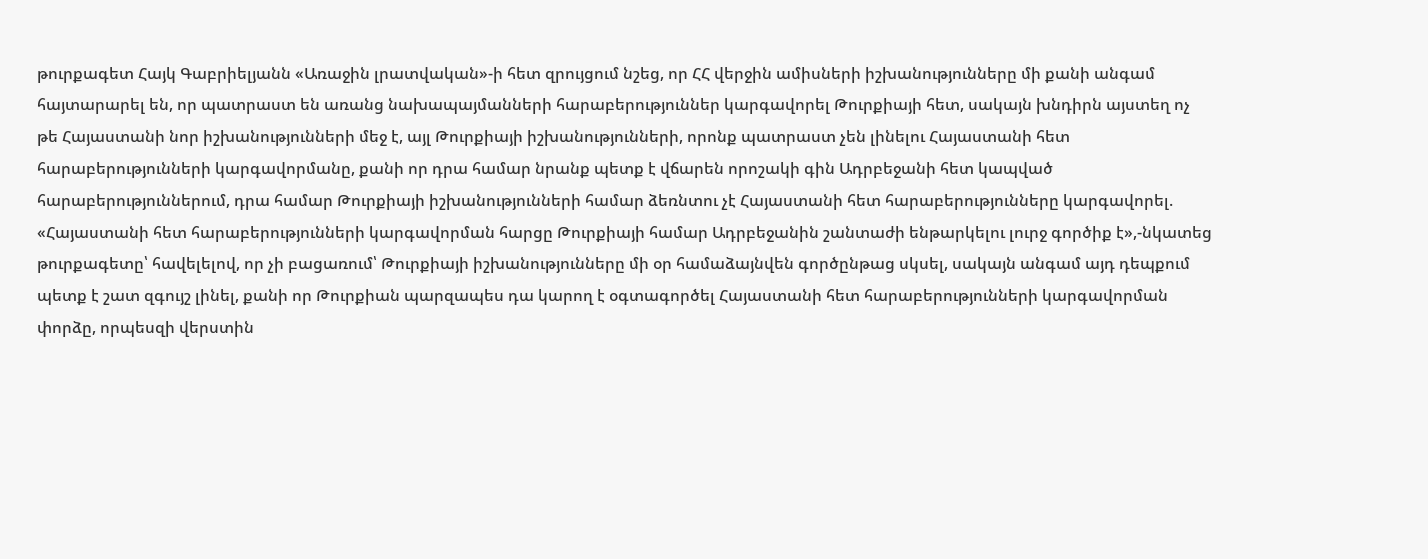թուրքագետ Հայկ Գաբրիելյանն «Առաջին լրատվական»-ի հետ զրույցում նշեց, որ ՀՀ վերջին ամիսների իշխանությունները մի քանի անգամ հայտարարել են, որ պատրաստ են առանց նախապայմանների հարաբերություններ կարգավորել Թուրքիայի հետ, սակայն խնդիրն այստեղ ոչ թե Հայաստանի նոր իշխանությունների մեջ է, այլ Թուրքիայի իշխանությունների, որոնք պատրաստ չեն լինելու Հայաստանի հետ հարաբերությունների կարգավորմանը, քանի որ դրա համար նրանք պետք է վճարեն որոշակի գին Ադրբեջանի հետ կապված հարաբերություններում, դրա համար Թուրքիայի իշխանությունների համար ձեռնտու չէ Հայաստանի հետ հարաբերությունները կարգավորել. «Հայաստանի հետ հարաբերությունների կարգավորման հարցը Թուրքիայի համար Ադրբեջանին շանտաժի ենթարկելու լուրջ գործիք է»,-նկատեց թուրքագետը՝ հավելելով, որ չի բացառում՝ Թուրքիայի իշխանությունները մի օր համաձայնվեն գործընթաց սկսել, սակայն անգամ այդ դեպքում պետք է շատ զգույշ լինել, քանի որ Թուրքիան պարզապես դա կարող է օգտագործել Հայաստանի հետ հարաբերությունների կարգավորման փորձը, որպեսզի վերստին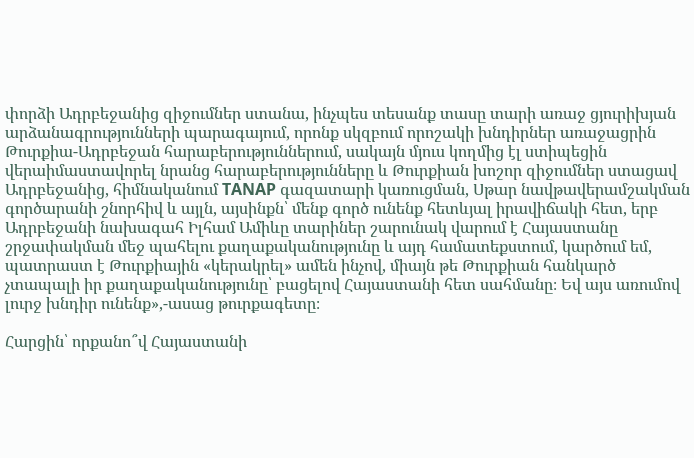փորձի Ադրբեջանից զիջումներ ստանա, ինչպես տեսանք տասը տարի առաջ ցյուրիխյան արձանագրությունների պարագայում, որոնք սկզբում որոշակի խնդիրներ առաջացրին Թուրքիա-Ադրբեջան հարաբերություններում, սակայն մյուս կողմից էլ ստիպեցին վերաիմաստավորել նրանց հարաբերությունները և Թուրքիան խոշոր զիջումներ ստացավ Ադրբեջանից, հիմնականում TANAP գազատարի կառուցման, Սթար նավթավերամշակման գործարանի շնորհիվ և այլն, այսինքն՝ մենք գործ ունենք հետևյալ իրավիճակի հետ, երբ Ադրբեջանի նախագահ Իլհամ Ամիևը տարիներ շարունակ վարում է Հայաստանը շրջափակման մեջ պահելու քաղաքականությունը և այդ համատեքստում, կարծում եմ, պատրաստ է Թուրքիային «կերակրել» ամեն ինչով, միայն թե Թուրքիան հանկարծ չտապալի իր քաղաքականությունը՝ բացելով Հայաստանի հետ սահմանը։ Եվ այս առումով լուրջ խնդիր ունենք»,-ասաց թուրքագետը։

Հարցին՝ որքանո՞վ Հայաստանի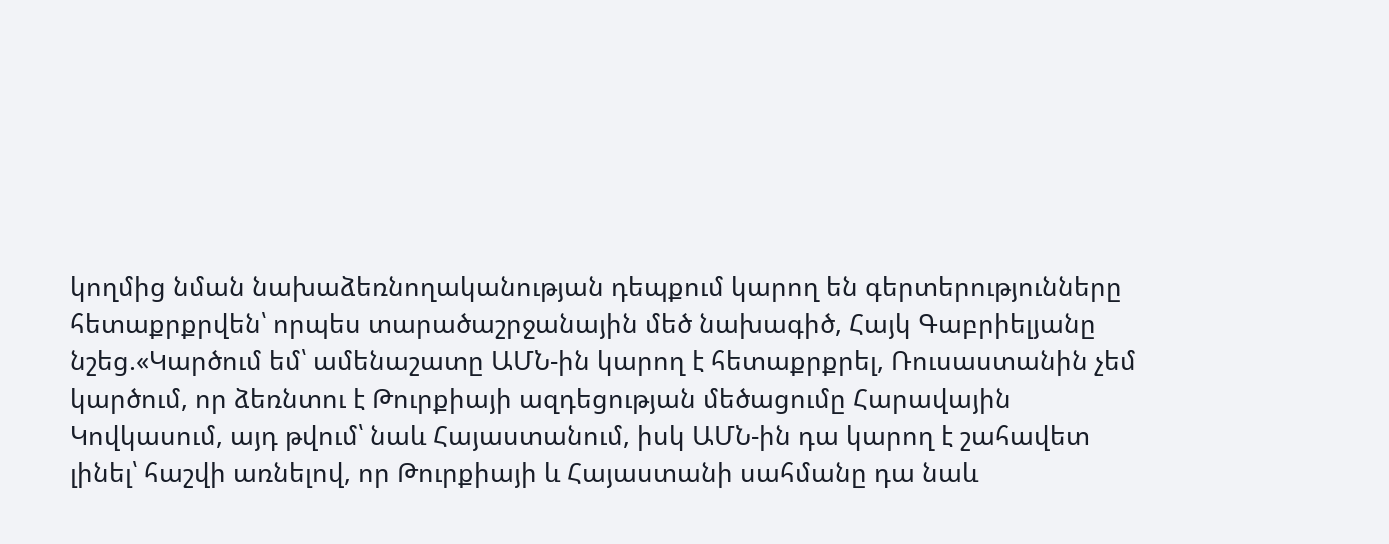կողմից նման նախաձեռնողականության դեպքում կարող են գերտերությունները հետաքրքրվեն՝ որպես տարածաշրջանային մեծ նախագիծ, Հայկ Գաբրիելյանը նշեց.«Կարծում եմ՝ ամենաշատը ԱՄՆ-ին կարող է հետաքրքրել, Ռուսաստանին չեմ կարծում, որ ձեռնտու է Թուրքիայի ազդեցության մեծացումը Հարավային Կովկասում, այդ թվում՝ նաև Հայաստանում, իսկ ԱՄՆ-ին դա կարող է շահավետ լինել՝ հաշվի առնելով, որ Թուրքիայի և Հայաստանի սահմանը դա նաև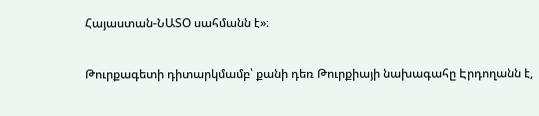Հայաստան-ՆԱՏՕ սահմանն է»։

Թուրքագետի դիտարկմամբ՝ քանի դեռ Թուրքիայի նախագահը Էրդողանն է,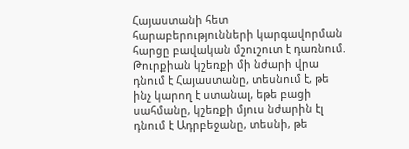Հայաստանի հետ հարաբերությունների կարգավորման հարցը բավական մշուշուտ է դառնում. Թուրքիան կշեռքի մի նժարի վրա դնում է Հայաստանը, տեսնում է, թե ինչ կարող է ստանալ, եթե բացի սահմանը, կշեռքի մյուս նժարին էլ դնում է Ադրբեջանը, տեսնի, թե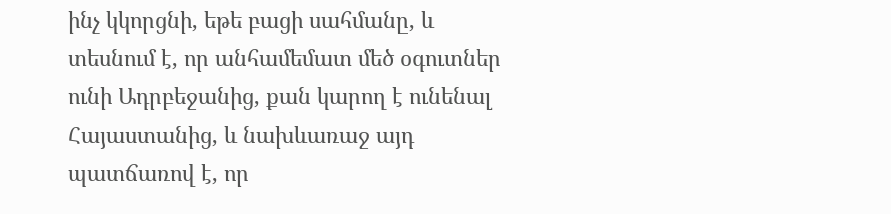ինչ կկորցնի, եթե բացի սահմանը, և տեսնում է, որ անհամեմատ մեծ օգուտներ ունի Ադրբեջանից, քան կարող է ունենալ Հայաստանից, և նախևառաջ այդ պատճառով է, որ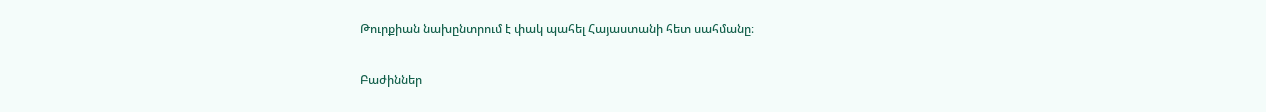Թուրքիան նախընտրում է փակ պահել Հայաստանի հետ սահմանը։

Բաժիններ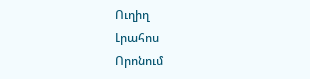Ուղիղ
Լրահոս
Որոնում